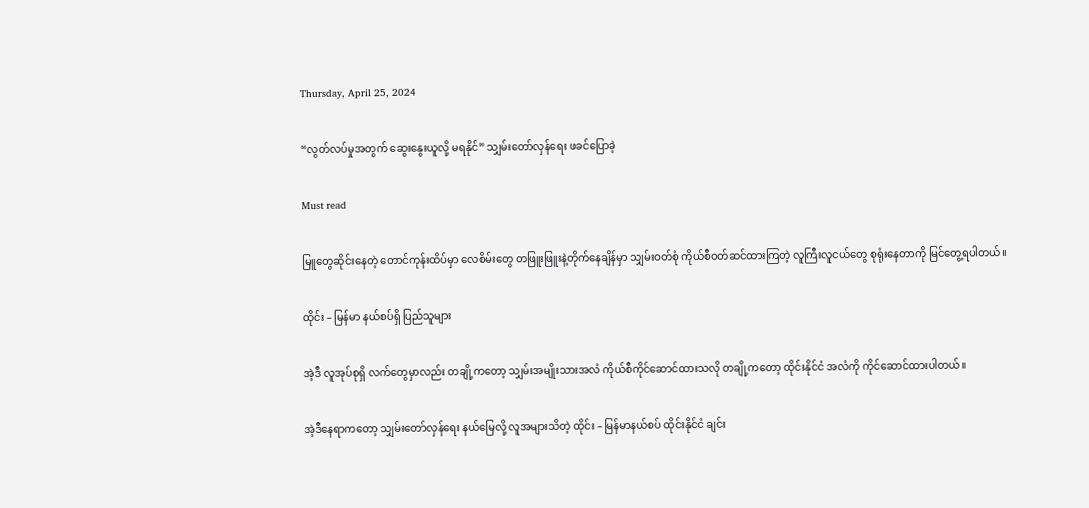Thursday, April 25, 2024

“လွတ်လပ်မှုအတွက် ဆွေးနွေးယူလို့ မရနိုင်” သျှမ်းတော်လှန်ရေး ဖခင်ပြောခဲ့

Must read

မြူတွေဆိုင်းနေတဲ့ တောင်ကုန်းထိပ်မှာ လေစိမ်းတွေ တဖြူးဖြူးနဲ့တိုက်နေချိန်မှာ သျှမ်းဝတ်စုံ ကိုယ်စီဝတ်ဆင်ထားကြတဲ့ လူကြီးလူငယ်တွေ စုရုံးနေတာကို မြင်တွေ့ရပါတယ်။

ထိုင်း – မြန်မာ နယ်စပ်ရှိ ပြည်သူများ

အဲ့ဒီ လူအုပ်စုရှိ လက်တွေမှာလည်း တချို့ကတော့ သျှမ်းအမျိုးသားအလံ ကိုယ်စီကိုင်ဆောင်ထားသလို တချို့ကတော့ ထိုင်းနိုင်ငံ အလံကို ကိုင်ဆောင်ထားပါတယ်။

အဲ့ဒီနေရာကတော့ သျှမ်းတော်လှန်ရေး နယ်မြေလို့ လူအများသိတဲ့ ထိုင်း – မြန်မာနယ်စပ် ထိုင်းနိုင်ငံ ချင်း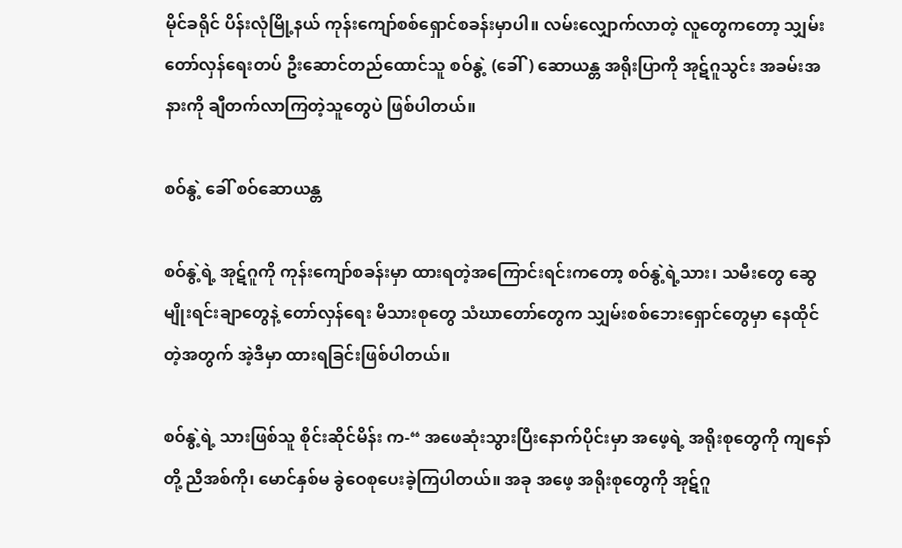မိုင်ခရိုင် ပိန်းလုံမြို့နယ် ကုန်းကျော်စစ်ရှောင်စခန်းမှာပါ။ လမ်းလျှောက်လာတဲ့ လူတွေကတော့ သျှမ်းတော်လှန်ရေးတပ် ဦးဆောင်တည်ထောင်သူ စဝ်နွဲ့ (ခေါ်) ဆောယန္တ အရိုးပြာကို အုဋ်ဂူသွင်း အခမ်းအနားကို ချီတက်လာကြတဲ့သူတွေပဲ ဖြစ်ပါတယ်။

စဝ်နွဲ့ ခေါ် စဝ်ဆောယန္တ

စဝ်နွဲ့ရဲ့ အုဋ်ဂူကို ကုန်းကျော်စခန်းမှာ ထားရတဲ့အကြောင်းရင်းကတော့ စဝ်နွဲ့ရဲ့သား၊ သမီးတွေ ဆွေမျိုးရင်းချာတွေနဲ့ တော်လှန်ရေး မိသားစုတွေ သံဃာတော်တွေက သျှမ်းစစ်ဘေးရှောင်တွေမှာ နေထိုင်တဲ့အတွက် အဲ့ဒီမှာ ထားရခြင်းဖြစ်ပါတယ်။

စဝ်နွဲ့ရဲ့ သားဖြစ်သူ စိုင်းဆိုင်မိန်း က-“ အဖေဆုံးသွားပြီးနောက်ပိုင်းမှာ အဖေ့ရဲ့ အရိုးစုတွေကို ကျနော်တို့ ညီအစ်ကို၊ မောင်နှစ်မ ခွဲဝေစုပေးခဲ့ကြပါတယ်။ အခု အဖေ့ အရိုးစုတွေကို အုဋ်ဂူ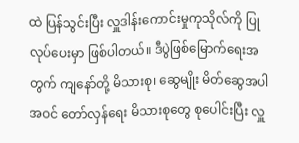ထဲ ပြန်သွင်းပြီး လှူဒါန်းကောင်းမှုကုသိုလ်ကို ပြုလုပ်ပေးမှာ ဖြစ်ပါတယ်။ ဒီပွဲဖြစ်မြောက်ရေးအတွက် ကျနော်တို့ မိသားစု၊ ဆွေမျိုး မိတ်ဆွေအပါအဝင် တော်လှန်ရေး မိသားစုတွေ စုပေါင်းပြီး လှူ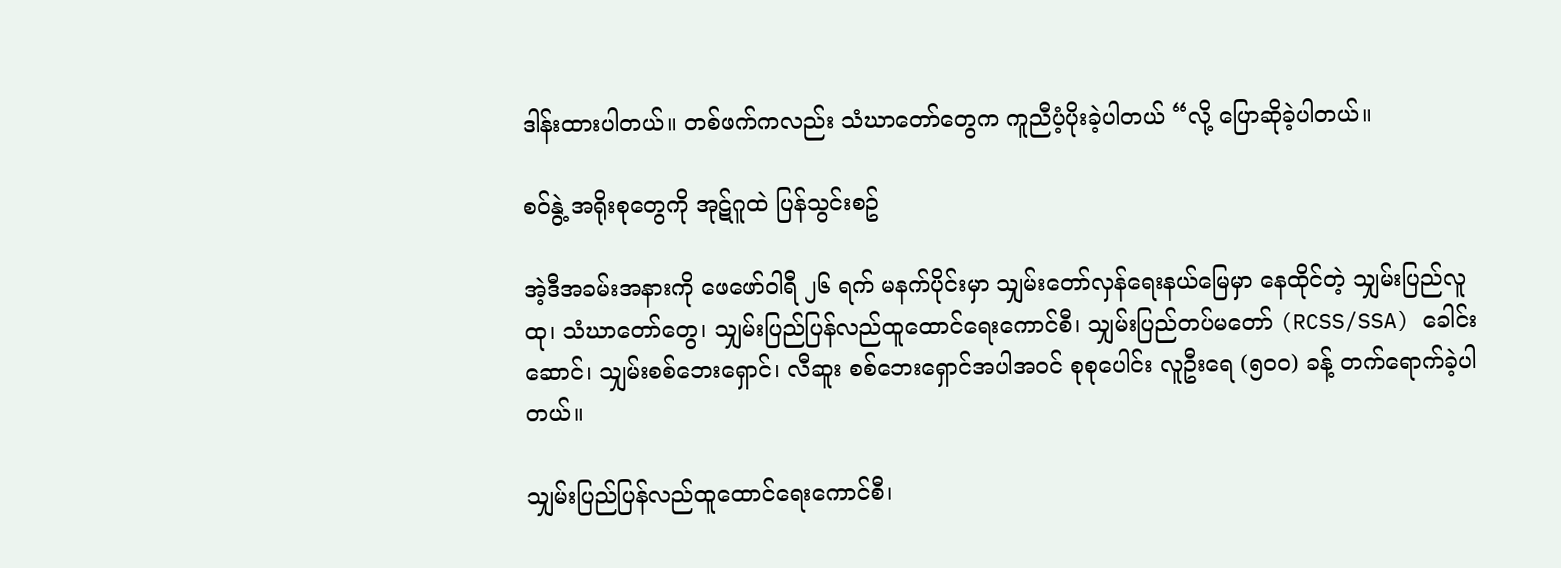ဒါန်းထားပါတယ်။ တစ်ဖက်ကလည်း သံဃာတော်တွေက ကူညီပံ့ပိုးခဲ့ပါတယ် “လို့ ပြောဆိုခဲ့ပါတယ်။

စဝ်နွဲ့ အရိုးစုတွေကို အုဋ်ဂူထဲ ပြန်သွင်းစဥ်

အဲ့ဒီအခမ်းအနားကို ဖေဖော်ဝါရီ ၂၆ ရက် မနက်ပိုင်းမှာ သျှမ်းတော်လှန်ရေးနယ်မြေမှာ နေထိုင်တဲ့ သျှမ်းပြည်လူထု၊ သံဃာတော်တွေ၊ သျှမ်းပြည်ပြန်လည်ထူထောင်ရေးကောင်စီ၊ သျှမ်းပြည်တပ်မတော် (RCSS/SSA) ခေါင်းဆောင်၊ သျှမ်းစစ်ဘေးရှောင်၊ လီဆူး စစ်ဘေးရှောင်အပါအဝင် စုစုပေါင်း လူဦးရေ (၅၀၀) ခန့် တက်ရောက်ခဲ့ပါတယ်။

သျှမ်းပြည်ပြန်လည်ထူထောင်ရေးကောင်စီ၊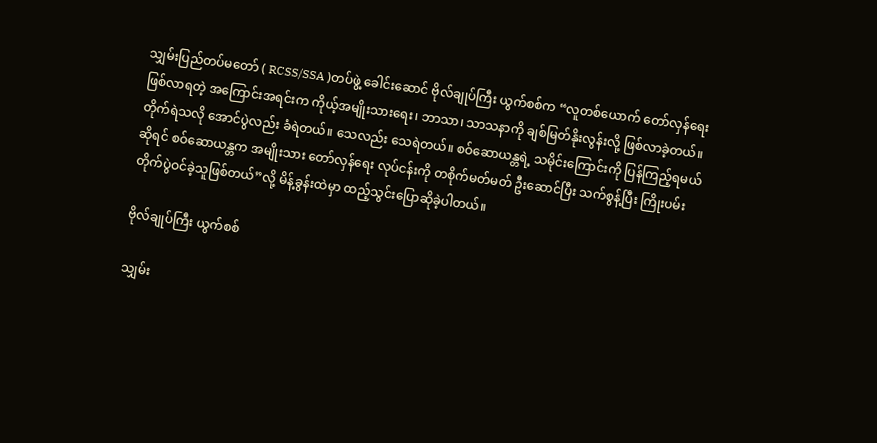သျှမ်းပြည်တပ်မတော် ( RCSS/SSA )တပ်ဖွဲ့ ခေါင်းဆောင် ဗိုလ်ချုပ်ကြီး ယွက်စစ်က “လူတစ်ယောက် တော်လှန်ရေး ဖြစ်လာရတဲ့ အကြောင်းအရင်းက ကိုယ့်အမျိုးသားရေး၊ ဘာသာ၊ သာသနာကို ချစ်မြတ်နိုးလွန်းလို့ ဖြစ်လာခဲ့တယ်။ တိုက်ရဲသလို အောင်ပွဲလည်း ခံရဲတယ်။ သေလည်း သေရဲတယ်။ စဝ်ဆောယန္တရဲ့ သမိုင်းကြောင်းကို ပြန်ကြည့်ရမယ်ဆိုရင် စဝ်ဆောယန္တက အမျိုးသား တော်လှန်ရေး လုပ်ငန်းကို တစိုက်မတ်မတ် ဦးဆောင်ပြီး သက်စွန့်ပြီး ကြိုးပမ်းတိုက်ပွဲဝင်ခဲ့သူဖြစ်တယ်”လို့ မိန့်ခွန်းထဲမှာ ထည့်သွင်းပြောဆိုခဲ့ပါတယ်။

ဗိုလ်ချုပ်ကြီး ယွက်စစ်

သျှမ်း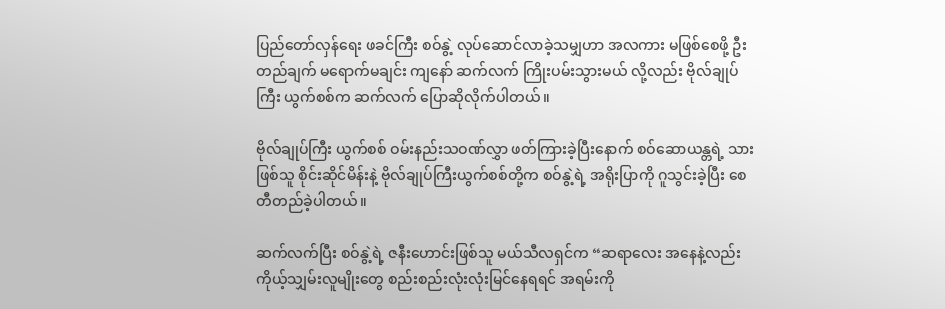ပြည်တော်လှန်ရေး ဖခင်ကြီး စဝ်နွဲ့ လုပ်ဆောင်လာခဲ့သမျှဟာ အလကား မဖြစ်စေဖို့ ဦးတည်ချက် မရောက်မချင်း ကျနော် ဆက်လက် ကြိုးပမ်းသွားမယ် လို့လည်း ဗိုလ်ချုပ်ကြီး ယွက်စစ်က ဆက်လက် ပြောဆိုလိုက်ပါတယ်။

ဗိုလ်ချုပ်ကြီး ယွက်စစ် ဝမ်းနည်းသဝဏ်လွှာ ဖတ်ကြားခဲ့ပြီးနောက် စဝ်ဆောယန္တရဲ့ သားဖြစ်သူ စိုင်းဆိုင်မိန်းနဲ့ ဗိုလ်ချုပ်ကြီးယွက်စစ်တို့က စဝ်နွဲ့ရဲ့ အရိုးပြာကို ဂူသွင်းခဲ့ပြီး စေတီတည်ခဲ့ပါတယ်။

ဆက်လက်ပြီး စဝ်နွဲ့ရဲ့ ဇနီးဟောင်းဖြစ်သူ မယ်သီလရှင်က “ဆရာလေး အနေနဲ့လည်း ကိုယ့်သျှမ်းလူမျိုးတွေ စည်းစည်းလုံးလုံးမြင်နေရရင် အရမ်းကို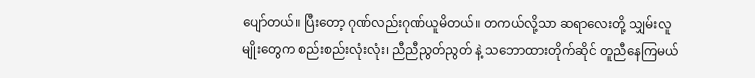ပျော်တယ်။ ပြီးတော့ ဂုဏ်လည်းဂုဏ်ယူမိတယ်။ တကယ်လို့သာ ဆရာလေးတို့ သျှမ်းလူမျိုးတွေက စည်းစည်းလုံးလုံး၊ ညီညီညွတ်ညွတ် နဲ့ သဘောထားတိုက်ဆိုင် တူညီနေကြမယ်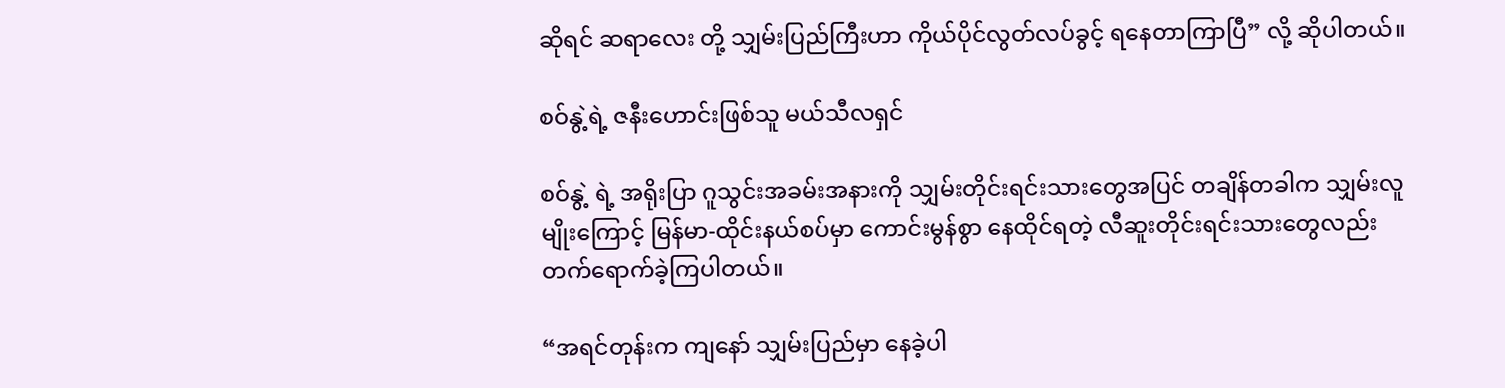ဆိုရင် ဆရာလေး တို့ သျှမ်းပြည်ကြီးဟာ ကိုယ်ပိုင်လွတ်လပ်ခွင့် ရနေတာကြာပြီ” လို့ ဆိုပါတယ်။

စဝ်နွဲ့ရဲ့ ဇနီးဟောင်းဖြစ်သူ မယ်သီလရှင်

စဝ်နွဲ့ ရဲ့ အရိုးပြာ ဂူသွင်းအခမ်းအနားကို သျှမ်းတိုင်းရင်းသားတွေအပြင် တချိန်တခါက သျှမ်းလူမျိုးကြောင့် မြန်မာ-ထိုင်းနယ်စပ်မှာ ကောင်းမွန်စွာ နေထိုင်ရတဲ့ လီဆူးတိုင်းရင်းသားတွေလည်း တက်ရောက်ခဲ့ကြပါတယ်။

“အရင်တုန်းက ကျနော် သျှမ်းပြည်မှာ နေခဲ့ပါ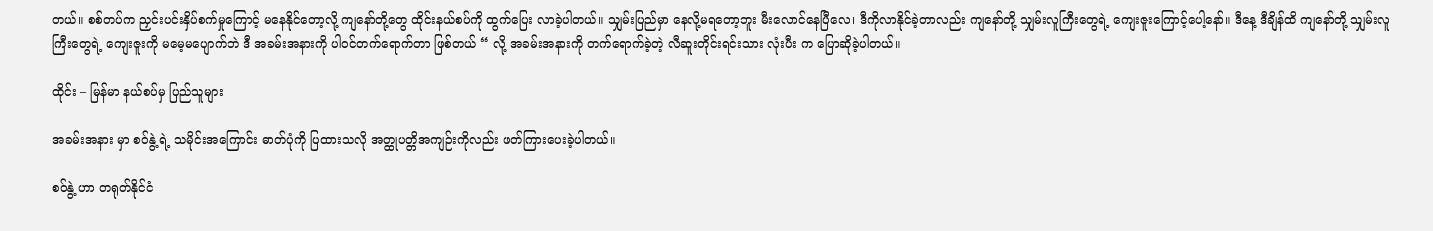တယ်။ စစ်တပ်က ညှင်းပင်းနှိပ်စက်မှုကြောင့် မနေနိုင်တော့လို့ ကျနော်တို့တွေ ထိုင်းနယ်စပ်ကို ထွက်ပြေး လာခဲ့ပါတယ်။ သျှမ်းပြည်မှာ နေလို့မရတော့ဘူး မီးလောင်နေပြီလေ၊ ဒီကိုလာနိုင်ခဲ့တာလည်း ကျနော်တို့ သျှမ်းလူကြီးတွေရဲ့ ကျေးဇူးကြောင့်ပေါ့နော်။ ဒီနေ့ ဒီချိန်ထိ ကျနော်တို့ သျှမ်းလူကြီးတွေရဲ့ ကျေးဇူးကို မမေ့မပျောက်ဘဲ ဒီ အခမ်းအနားကို ပါဝင်တက်ရောက်တာ ဖြစ်တယ် “ လို့ အခမ်းအနားကို တက်ရောက်ခဲ့တဲ့ လီဆူးတိုင်းရင်းသား လုံးပီး က ပြောဆိုခဲ့ပါတယ်။

ထိုင်း – မြန်မာ နယ်စပ်မှ ပြည်သူများ

အခမ်းအနား မှာ စဝ်နွဲ့ ရဲ့ သမိုင်းအကြောင်း ဓာတ်ပုံကို ပြထားသလို အတ္ထုပတ္တိအကျဉ်းကိုလည်း ဖတ်ကြားပေးခဲ့ပါတယ်။

စဝ်နွဲ့ ဟာ တရုတ်နိုင်ငံ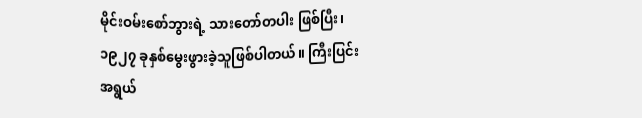မိုင်းဝမ်းစော်ဘွားရဲ့ သားတော်တပါး ဖြစ်ပြီး၊ ၁၉၂၇ ခုနှစ်မွေးဖွားခဲ့သူဖြစ်ပါတယ်။ ကြီးပြင်းအရွယ်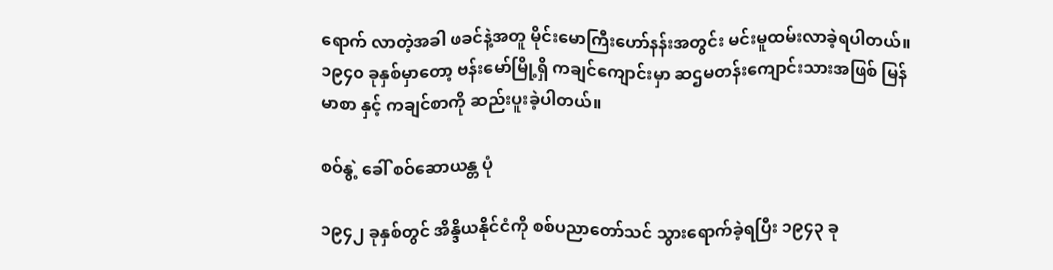ရောက် လာတဲ့အခါ ဖခင်နဲ့အတူ မိုင်းမောကြီးဟော်နန်းအတွင်း မင်းမူထမ်းလာခဲ့ရပါတယ်။ ၁၉၄၀ ခုနှစ်မှာတော့ ဗန်းမော်မြို့ရှိ ကချင်ကျောင်းမှာ ဆဌမတန်းကျောင်းသားအဖြစ် မြန်မာစာ နှင့် ကချင်စာကို ဆည်းပူးခဲ့ပါတယ်။

စဝ်နွဲ့ ခေါ် စဝ်ဆောယန္တ ပုံ

၁၉၄၂ ခုနှစ်တွင် အိန္ဒိယနိုင်ငံကို စစ်ပညာတော်သင် သွားရောက်ခဲ့ရပြီး ၁၉၄၃ ခု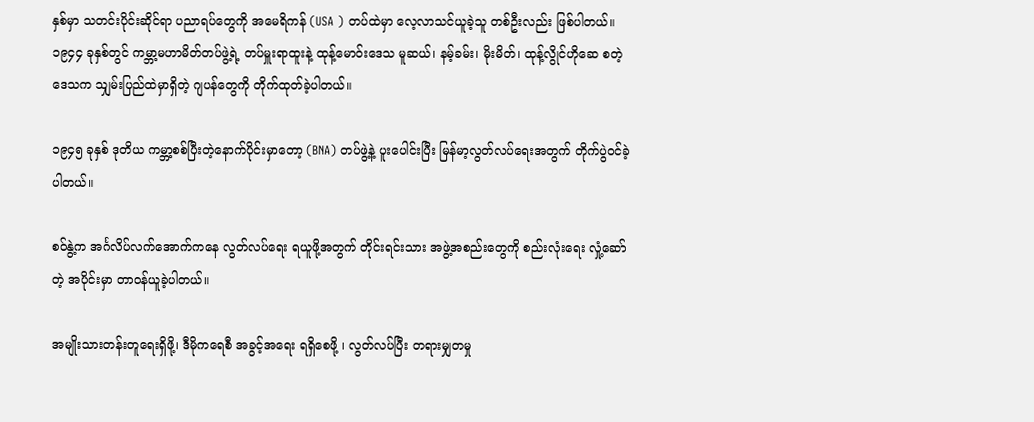နှစ်မှာ သတင်းပိုင်းဆိုင်ရာ ပညာရပ်တွေကို အမေရိကန် (USA ) တပ်ထဲမှာ လေ့လာသင်ယူခဲ့သူ တစ်ဦးလည်း ဖြစ်ပါတယ်။ ၁၉၄၄ ခုနှစ်တွင် ကမ္ဘာ့မဟာမိတ်တပ်ဖွဲ့ရဲ့ တပ်မှူးရာထူးနဲ့ ထုန့်မောဝ်းဒေသ မူဆယ်၊ နမ့်ခမ်း၊ မိုးမိတ်၊ ထုန့်လွိုင်ဟိုဆေ စတဲ့ဒေသက သျှမ်းပြည်ထဲမှာရှိတဲ့ ဂျပန်တွေကို တိုက်ထုတ်ခဲ့ပါတယ်။

၁၉၄၅ ခုနှစ် ဒုတိယ ကမ္ဘာ့စစ်ပြီးတဲ့နောက်ပိုင်းမှာတော့ (BNA) တပ်ဖွဲ့နဲ့ ပူးပေါင်းပြီး မြန်မာ့လွတ်လပ်ရေးအတွက် တိုက်ပွဲဝင်ခဲ့ပါတယ်။

စဝ်နွဲ့က အင်္ဂလိပ်လက်အောက်ကနေ လွတ်လပ်ရေး ရယူဖို့အတွက် တိုင်းရင်းသား အဖွဲ့အစည်းတွေကို စည်းလုံးရေး လှုံ့ဆော်တဲ့ အပိုင်းမှာ တာဝန်ယူခဲ့ပါတယ်။

အမျိုးသားတန်းတူရေးရှိဖို့၊ ဒီမိုကရေစီ အခွင့်အရေး ရရှိစေဖို့ ၊ လွတ်လပ်ပြီး တရားမျှတမှု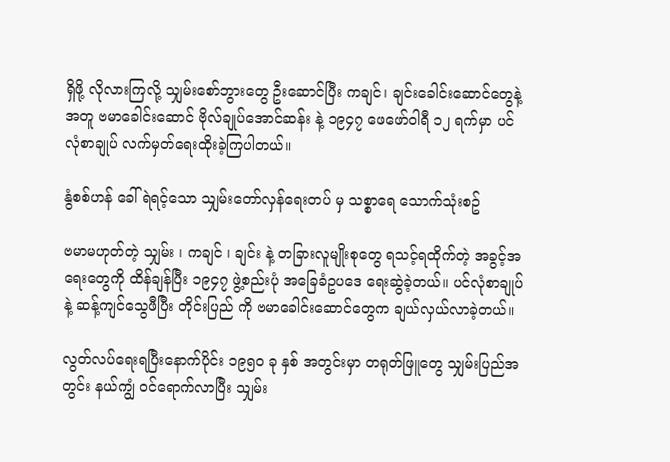ရှိဖို့ လိုလားကြလို့ သျှမ်းစော်ဘွားတွေ ဦးဆောင်ပြီး ကချင်၊ ချင်းခေါင်းဆောင်တွေနဲ့အတူ ဗမာခေါင်းဆောင် ဗိုလ်ချုပ်အောင်ဆန်း နဲ့ ၁၉၄၇ ဖေဖော်ဝါရီ ၁၂ ရက်မှာ ပင်လုံစာချုပ် လက်မှတ်ရေးထိုးခဲ့ကြပါတယ်။

နွံစစ်ဟန် ခေါ် ရဲရင့်သော သျှမ်းတော်လှန်ရေးတပ် မှ သစ္စာရေ သောက်သုံးစဥ်

ဗမာမဟုတ်တဲ့ သျှမ်း ၊ ကချင် ၊ ချင်း နဲ့ တခြားလူမျိုးစုတွေ ရသင့်ရထိုက်တဲ့ အခွင့်အရေးတွေကို ထိန်ချန်ပြီး ၁၉၄၇ ဖွဲ့စည်းပုံ အခြေခံဥပဒေ ရေးဆွဲခဲ့တယ်။ ပင်လုံစာချုပ် နဲ့ ဆန့်ကျင်သွေဖီပြီး တိုင်းပြည် ကို ဗမာခေါင်းဆောင်တွေက ချယ်လှယ်လာခဲ့တယ်။

လွတ်လပ်ရေးရပြီးနောက်ပိုင်း ၁၉၅၀ ခု နှစ် အတွင်းမှာ တရုတ်ဖြူတွေ သျှမ်းပြည်အတွင်း နယ်ကျွံ ဝင်ရောက်လာပြီး သျှမ်း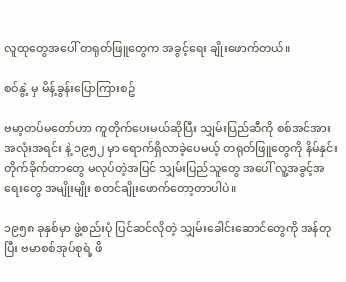လူထုတွေအပေါ် တရုတ်ဖြူတွေက အခွင့်ရေး ချိုးဖောက်တယ်။

စဝ်နွဲ့ မှ မိန့်ခွန်းပြောကြားစဥ်

ဗမာ့တပ်မတော်ဟာ ကူတိုက်ပေးမယ်ဆိုပြီး သျှမ်းပြည်ဆီကို စစ်အင်အား အလုံးအရင်း နဲ့ ၁၉၅၂ မှာ ရောက်ရှိလာခဲ့ပေမယ့် တရုတ်ဖြူတွေကို နိမ်နှင်းတိုက်ခိုက်တာတွေ မလုပ်တဲ့အပြင် သျှမ်းပြည်သူတွေ အပေါ် လူ့အခွင့်အရေးတွေ အမျိုးမျိုး စတင်ချိုးဖောက်တော့တာပါပဲ။

၁၉၅၈ ခုနှစ်မှာ ဖွဲ့စည်းပုံ ပြင်ဆင်လိုတဲ့ သျှမ်းခေါင်းဆောင်တွေကို အန်တုပြီး ဗမာစစ်အုပ်စုရဲ့ ဖိ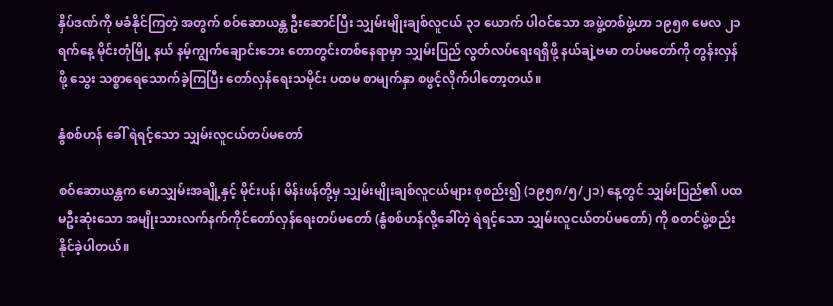နှိပ်ဒဏ်ကို မခံနိုင်ကြတဲ့ အတွက် စဝ်ဆောယန္တ ဦးဆောင်ပြီး သျှမ်းမျိုးချစ်လူငယ် ၃၁ ယောက် ပါဝင်သော အဖွဲ့တစ်ဖွဲ့ဟာ ၁၉၅၈ မေလ ၂၁ ရက်နေ့ မိုင်းတုံမြို့ နယ် နမ့်ကျွက်ချောင်းဘေး တောတွင်းတစ်နေရာမှာ သျှမ်းပြည် လွတ်လပ်ရေးရရှိဖို့ နယ်ချဲ့ဗမာ တပ်မတော်ကို တွန်းလှန်ဖို့ သွေး သစ္စာရေသောက်ခဲ့ကြပြီး တော်လှန်ရေးသမိုင်း ပထမ စာမျက်နှာ စဖွင့်လိုက်ပါတော့တယ်။

နွံစစ်ဟန် ခေါ် ရဲရင့်သော သျှမ်းလူငယ်တပ်မတော်

စဝ်ဆောယန္တက မောသျှမ်းအချို့နှင့် မိုင်းပန်၊ မိန်းဖန်တို့မှ သျှမ်းမျိုးချစ်လူငယ်များ စုစည်း၍ (၁၉၅၈/၅/၂၁) နေ့တွင် သျှမ်းပြည်၏ ပထမဦးဆုံးသော အမျိုးသားလက်နက်ကိုင်တော်လှန်ရေးတပ်မတော် (နွံစစ်ဟန်လို့ခေါ်တဲ့ ရဲရင့်သော သျှမ်းလူငယ်တပ်မတော်) ကို စတင်ဖွဲ့စည်းနိုင်ခဲ့ပါတယ်။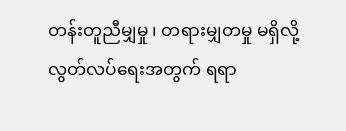တန်းတူညီမျှမှု ၊ တရားမျှတမှု မရှိလို့ လွတ်လပ်ရေးအတွက် ရရာ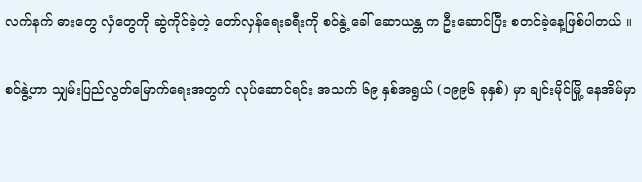လက်နက် ဓားတွေ လှံတွေကို ဆွဲကိုင်ခဲ့တဲ့ တော်လှန်ရေးခရီးကို စဝ်နွဲ့ ခေါ် ဆောယန္တ က ဦးဆောင်ပြီး စတင်ခဲ့နေ့ဖြစ်ပါတယ် ။

စဝ်နွဲ့ဟာ သျှမ်းပြည်လွတ်မြောက်ရေးအတွက် လုပ်ဆောင်ရင်း အသက် ၆၉ နှစ်အရွယ် (၁၉၉၆ ခုနှစ်) မှာ ချင်းမိုင်မြို့ နေအိမ်မှာ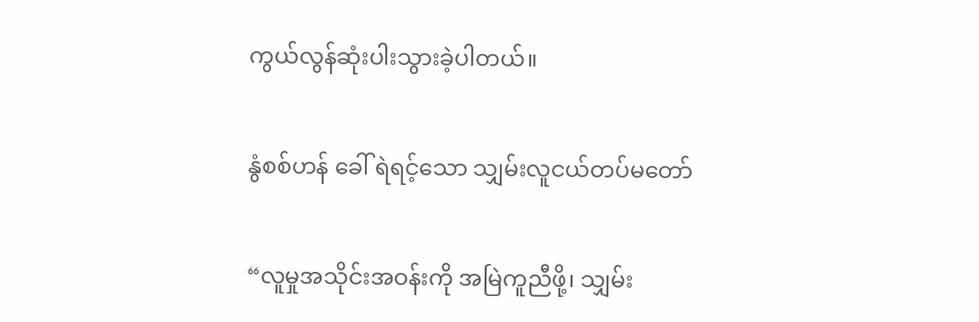ကွယ်လွန်ဆုံးပါးသွားခဲ့ပါတယ်။

နွံစစ်ဟန် ခေါ် ရဲရင့်သော သျှမ်းလူငယ်တပ်မတော်

“လူမှုအသိုင်းအဝန်းကို အမြဲကူညီဖို့၊ သျှမ်း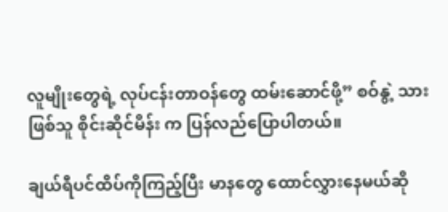လူမျိုးတွေရဲ့ လုပ်ငန်းတာဝန်တွေ ထမ်းဆောင်ဖို့” စဝ်နွဲ့ သားဖြစ်သူ စိုင်းဆိုင်မိန်း က ပြန်လည်ပြောပါတယ်။

ချယ်ရီပင်ထိပ်ကိုကြည့်ပြီး မာနတွေ ထောင်လွှားနေမယ်ဆို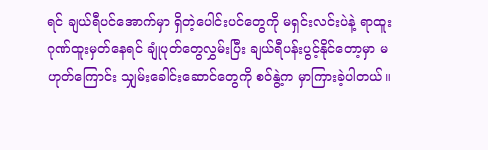ရင် ချယ်ရီပင်အောက်မှာ ရှိတဲ့ပေါင်းပင်တွေကို မရှင်းလင်းပဲနဲ့ ရာထူး ဂုဏ်ထူးမှတ်နေရင် ချုံပုတ်တွေလွှမ်းပြီး ချယ်ရီပန်းပွင့်နိုင်တော့မှာ မဟုတ်ကြောင်း သျှမ်းခေါင်းဆောင်တွေကို စဝ်နွဲ့က မှာကြားခဲ့ပါတယ်။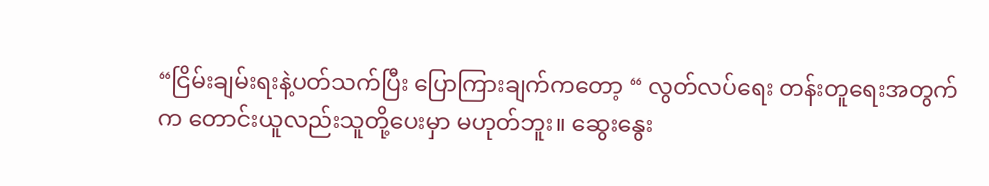“ငြိမ်းချမ်းရးနဲ့ပတ်သက်ပြီး ပြောကြားချက်ကတော့ “ လွတ်လပ်ရေး တန်းတူရေးအတွက်က တောင်းယူလည်းသူတို့ပေးမှာ မဟုတ်ဘူး။ ဆွေးနွေး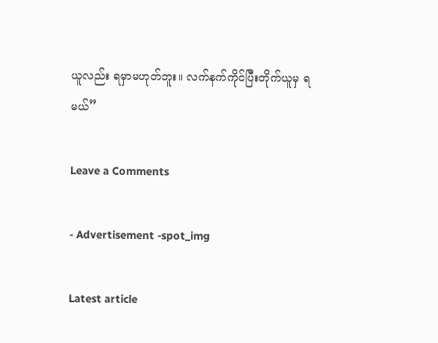ယူလည်း ရမှာမဟုတ်ဘူး။ လက်နက်ကိုင်ပြီးတိုက်ယူမှ ရမယ်”

Leave a Comments

- Advertisement -spot_img

Latest article